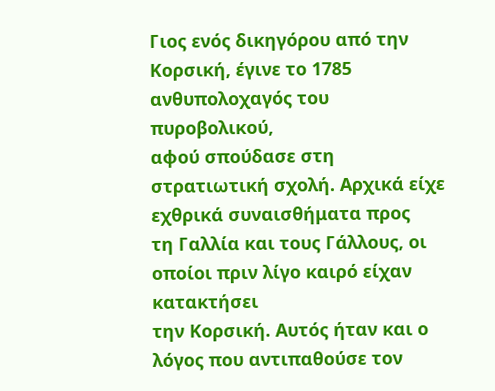Γιος ενός δικηγόρου από την Κορσική, έγινε το 1785 ανθυπολοχαγός του πυροβολικού,
αφού σπούδασε στη στρατιωτική σχολή. Αρχικά είχε εχθρικά συναισθήματα προς
τη Γαλλία και τους Γάλλους, οι οποίοι πριν λίγο καιρό είχαν κατακτήσει
την Κορσική. Αυτός ήταν και ο λόγος που αντιπαθούσε τον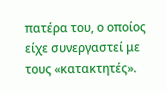πατέρα του, ο οποίος
είχε συνεργαστεί με τους «κατακτητές».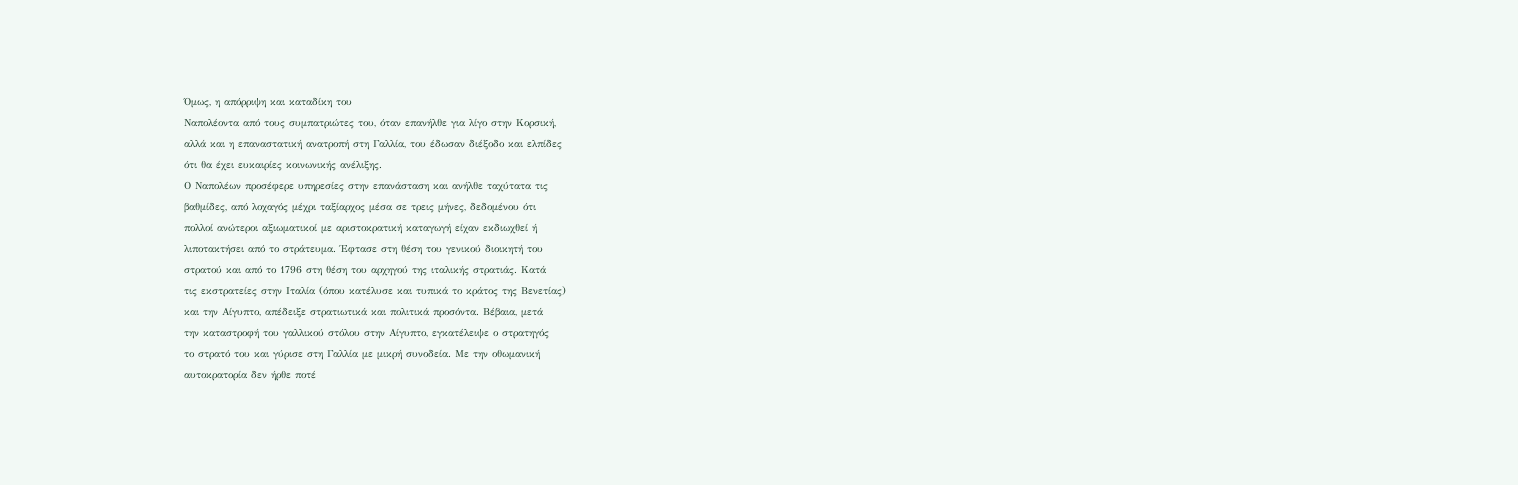Όμως, η απόρριψη και καταδίκη του
Ναπολέοντα από τους συμπατριώτες του, όταν επανήλθε για λίγο στην Κορσική,
αλλά και η επαναστατική ανατροπή στη Γαλλία, του έδωσαν διέξοδο και ελπίδες
ότι θα έχει ευκαιρίες κοινωνικής ανέλιξης.
Ο Ναπολέων προσέφερε υπηρεσίες στην επανάσταση και ανήλθε ταχύτατα τις
βαθμίδες, από λοχαγός μέχρι ταξίαρχος μέσα σε τρεις μήνες, δεδομένου ότι
πολλοί ανώτεροι αξιωματικοί με αριστοκρατική καταγωγή είχαν εκδιωχθεί ή
λιποτακτήσει από το στράτευμα. Έφτασε στη θέση του γενικού διοικητή του
στρατού και από το 1796 στη θέση του αρχηγού της ιταλικής στρατιάς. Κατά
τις εκστρατείες στην Ιταλία (όπου κατέλυσε και τυπικά το κράτος της Βενετίας)
και την Αίγυπτο, απέδειξε στρατιωτικά και πολιτικά προσόντα. Βέβαια, μετά
την καταστροφή του γαλλικού στόλου στην Αίγυπτο, εγκατέλειψε ο στρατηγός
το στρατό του και γύρισε στη Γαλλία με μικρή συνοδεία. Με την οθωμανική
αυτοκρατορία δεν ήρθε ποτέ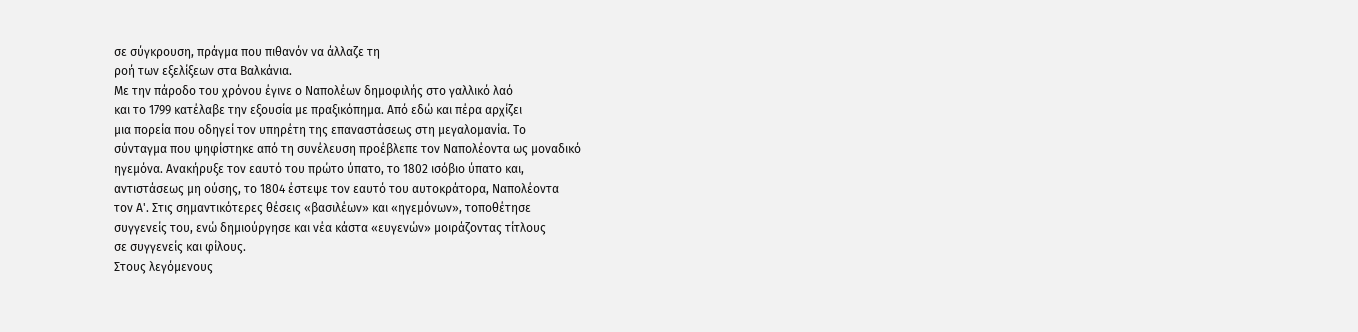σε σύγκρουση, πράγμα που πιθανόν να άλλαζε τη
ροή των εξελίξεων στα Βαλκάνια.
Με την πάροδο του χρόνου έγινε ο Ναπολέων δημοφιλής στο γαλλικό λαό
και το 1799 κατέλαβε την εξουσία με πραξικόπημα. Από εδώ και πέρα αρχίζει
μια πορεία που οδηγεί τον υπηρέτη της επαναστάσεως στη μεγαλομανία. Το
σύνταγμα που ψηφίστηκε από τη συνέλευση προέβλεπε τον Ναπολέοντα ως μοναδικό
ηγεμόνα. Ανακήρυξε τον εαυτό του πρώτο ύπατο, το 1802 ισόβιο ύπατο και,
αντιστάσεως μη ούσης, το 1804 έστεψε τον εαυτό του αυτοκράτορα, Ναπολέοντα
τον Α'. Στις σημαντικότερες θέσεις «βασιλέων» και «ηγεμόνων», τοποθέτησε
συγγενείς του, ενώ δημιούργησε και νέα κάστα «ευγενών» μοιράζοντας τίτλους
σε συγγενείς και φίλους.
Στους λεγόμενους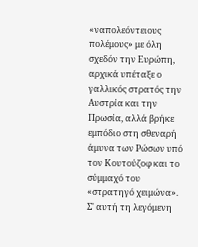«ναπολεόντειους πολέμους» με όλη σχεδόν την Ευρώπη,
αρχικά υπέταξε ο γαλλικός στρατός την Αυστρία και την Πρωσία, αλλά βρήκε
εμπόδιο στη σθεναρή άμυνα των Ρώσων υπό τον Κουτούζοφ και το σύμμαχό του
«στρατηγό χειμώνα». Σ' αυτή τη λεγόμενη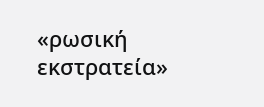«ρωσική εκστρατεία»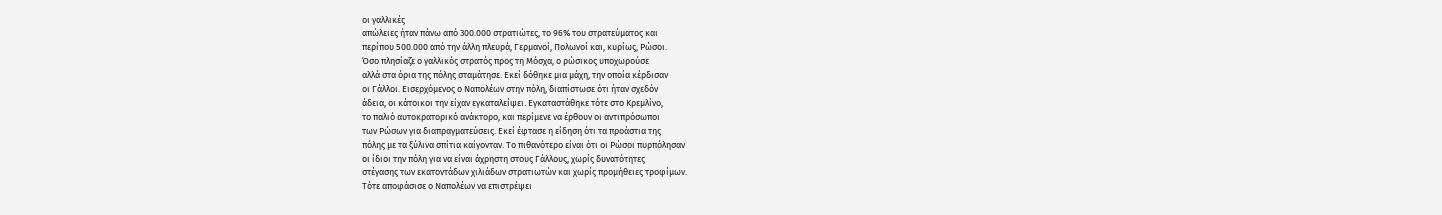οι γαλλικές
απώλειες ήταν πάνω από 300.000 στρατιώτες, το 96% του στρατεύματος και
περίπου 500.000 από την άλλη πλευρά, Γερμανοί, Πολωνοί και, κυρίως, Ρώσοι.
Όσο πλησίαζε ο γαλλικός στρατός προς τη Μόσχα, ο ρώσικος υποχωρούσε
αλλά στα όρια της πόλης σταμάτησε. Εκεί δόθηκε μια μάχη, την οποία κέρδισαν
οι Γάλλοι. Εισερχόμενος ο Ναπολέων στην πόλη, διαπίστωσε ότι ήταν σχεδόν
άδεια, οι κάτοικοι την είχαν εγκαταλείψει. Εγκαταστάθηκε τότε στο Κρεμλίνο,
το παλιό αυτοκρατορικό ανάκτορο, και περίμενε να έρθουν οι αντιπρόσωποι
των Ρώσων για διαπραγματεύσεις. Εκεί έφτασε η είδηση ότι τα προάστια της
πόλης με τα ξύλινα σπίτια καίγονταν. Το πιθανότερο είναι ότι οι Ρώσοι πυρπόλησαν
οι ίδιοι την πόλη για να είναι άχρηστη στους Γάλλους, χωρίς δυνατότητες
στέγασης των εκατοντάδων χιλιάδων στρατιωτών και χωρίς προμήθειες τροφίμων.
Τότε αποφάσισε ο Ναπολέων να επιστρέψει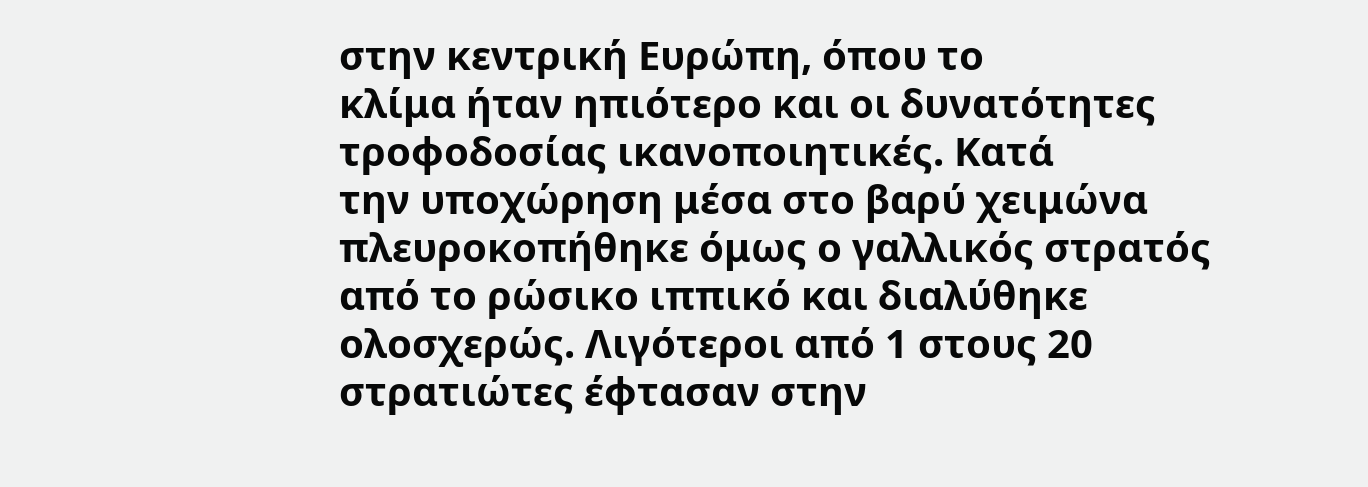στην κεντρική Ευρώπη, όπου το
κλίμα ήταν ηπιότερο και οι δυνατότητες τροφοδοσίας ικανοποιητικές. Κατά
την υποχώρηση μέσα στο βαρύ χειμώνα πλευροκοπήθηκε όμως ο γαλλικός στρατός
από το ρώσικο ιππικό και διαλύθηκε ολοσχερώς. Λιγότεροι από 1 στους 20
στρατιώτες έφτασαν στην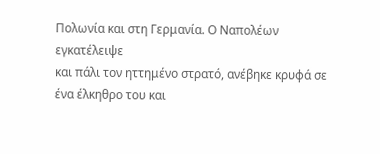Πολωνία και στη Γερμανία. Ο Ναπολέων εγκατέλειψε
και πάλι τον ηττημένο στρατό, ανέβηκε κρυφά σε ένα έλκηθρο του και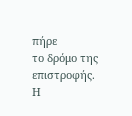πήρε
το δρόμο της επιστροφής. Η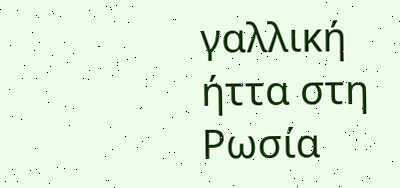γαλλική ήττα στη Ρωσία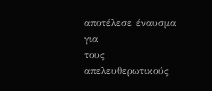αποτέλεσε έναυσμα για
τους απελευθερωτικούς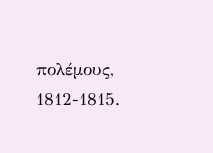πολέμους, 1812-1815.